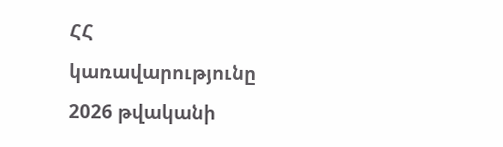ՀՀ կառավարությունը 2026 թվականի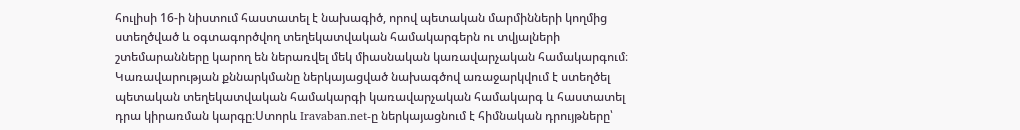հուլիսի 16-ի նիստում հաստատել է նախագիծ, որով պետական մարմինների կողմից ստեղծված և օգտագործվող տեղեկատվական համակարգերն ու տվյալների շտեմարանները կարող են ներառվել մեկ միասնական կառավարչական համակարգում։ Կառավարության քննարկմանը ներկայացված նախագծով առաջարկվում է ստեղծել պետական տեղեկատվական համակարգի կառավարչական համակարգ և հաստատել դրա կիրառման կարգը։Ստորև Iravaban.net-ը ներկայացնում է հիմնական դրույթները՝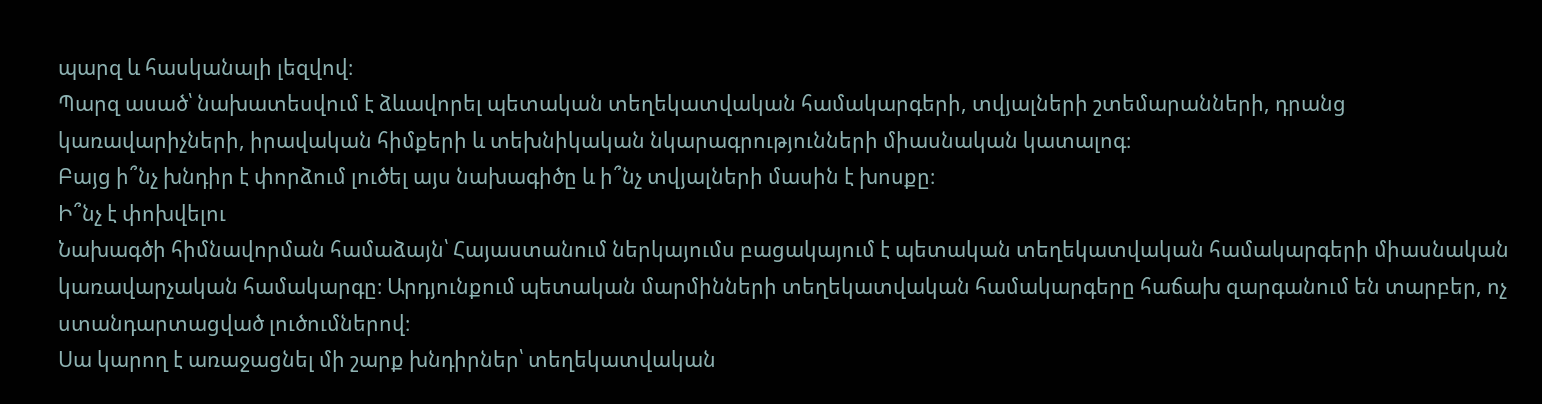պարզ և հասկանալի լեզվով։
Պարզ ասած՝ նախատեսվում է ձևավորել պետական տեղեկատվական համակարգերի, տվյալների շտեմարանների, դրանց կառավարիչների, իրավական հիմքերի և տեխնիկական նկարագրությունների միասնական կատալոգ։
Բայց ի՞նչ խնդիր է փորձում լուծել այս նախագիծը և ի՞նչ տվյալների մասին է խոսքը։
Ի՞նչ է փոխվելու
Նախագծի հիմնավորման համաձայն՝ Հայաստանում ներկայումս բացակայում է պետական տեղեկատվական համակարգերի միասնական կառավարչական համակարգը։ Արդյունքում պետական մարմինների տեղեկատվական համակարգերը հաճախ զարգանում են տարբեր, ոչ ստանդարտացված լուծումներով։
Սա կարող է առաջացնել մի շարք խնդիրներ՝ տեղեկատվական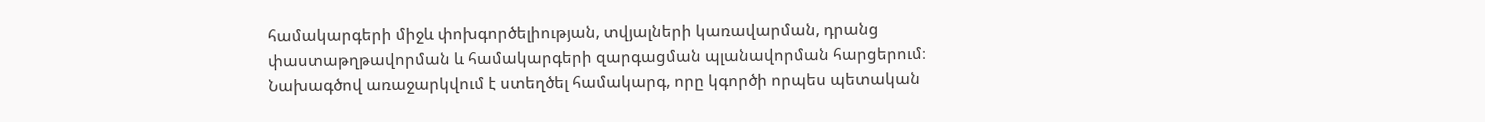համակարգերի միջև փոխգործելիության, տվյալների կառավարման, դրանց փաստաթղթավորման և համակարգերի զարգացման պլանավորման հարցերում։
Նախագծով առաջարկվում է ստեղծել համակարգ, որը կգործի որպես պետական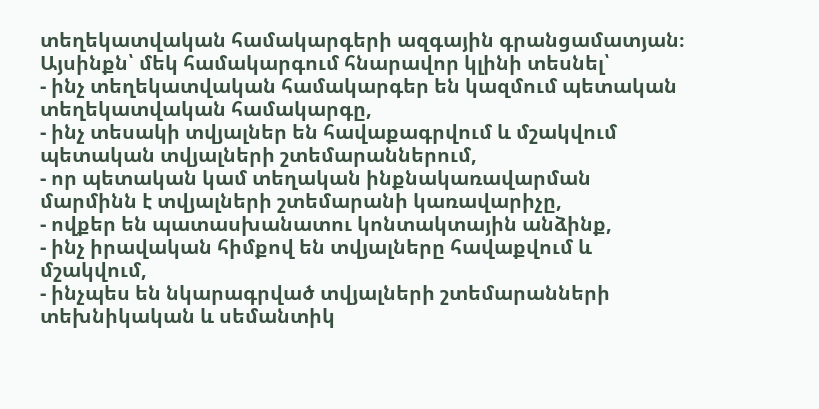տեղեկատվական համակարգերի ազգային գրանցամատյան։
Այսինքն՝ մեկ համակարգում հնարավոր կլինի տեսնել՝
- ինչ տեղեկատվական համակարգեր են կազմում պետական տեղեկատվական համակարգը,
- ինչ տեսակի տվյալներ են հավաքագրվում և մշակվում պետական տվյալների շտեմարաններում,
- որ պետական կամ տեղական ինքնակառավարման մարմինն է տվյալների շտեմարանի կառավարիչը,
- ովքեր են պատասխանատու կոնտակտային անձինք,
- ինչ իրավական հիմքով են տվյալները հավաքվում և մշակվում,
- ինչպես են նկարագրված տվյալների շտեմարանների տեխնիկական և սեմանտիկ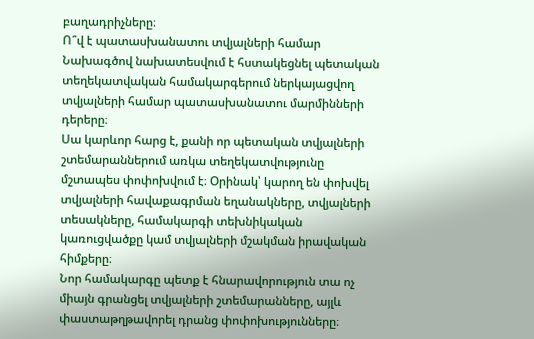բաղադրիչները։
Ո՞վ է պատասխանատու տվյալների համար
Նախագծով նախատեսվում է հստակեցնել պետական տեղեկատվական համակարգերում ներկայացվող տվյալների համար պատասխանատու մարմինների դերերը։
Սա կարևոր հարց է, քանի որ պետական տվյալների շտեմարաններում առկա տեղեկատվությունը մշտապես փոփոխվում է։ Օրինակ՝ կարող են փոխվել տվյալների հավաքագրման եղանակները, տվյալների տեսակները, համակարգի տեխնիկական կառուցվածքը կամ տվյալների մշակման իրավական հիմքերը։
Նոր համակարգը պետք է հնարավորություն տա ոչ միայն գրանցել տվյալների շտեմարանները, այլև փաստաթղթավորել դրանց փոփոխությունները։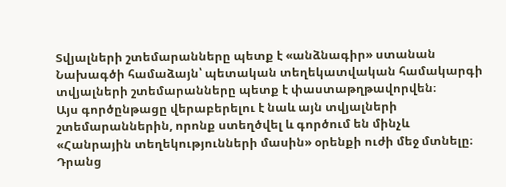Տվյալների շտեմարանները պետք է «անձնագիր» ստանան
Նախագծի համաձայն՝ պետական տեղեկատվական համակարգի տվյալների շտեմարանները պետք է փաստաթղթավորվեն։
Այս գործընթացը վերաբերելու է նաև այն տվյալների շտեմարաններին, որոնք ստեղծվել և գործում են մինչև «Հանրային տեղեկությունների մասին» օրենքի ուժի մեջ մտնելը։
Դրանց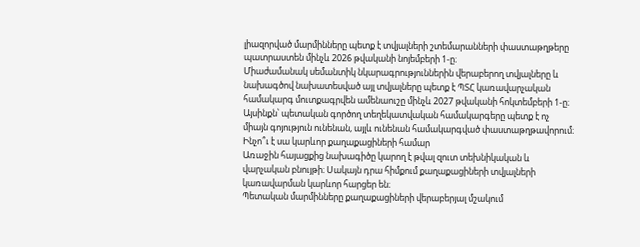լիազորված մարմինները պետք է տվյալների շտեմարանների փաստաթղթերը պատրաստեն մինչև 2026 թվականի նոյեմբերի 1-ը։
Միաժամանակ սեմանտիկ նկարագրություններին վերաբերող տվյալները և նախագծով նախատեսված այլ տվյալները պետք է ՊՏՀ կառավարչական համակարգ մուտքագրվեն ամենաուշը մինչև 2027 թվականի հոկտեմբերի 1-ը։
Այսինքն՝ պետական գործող տեղեկատվական համակարգերը պետք է ոչ միայն գոյություն ունենան, այլև ունենան համակարգված փաստաթղթավորում։
Ինչո՞ւ է սա կարևոր քաղաքացիների համար
Առաջին հայացքից նախագիծը կարող է թվալ զուտ տեխնիկական և վարչական բնույթի։ Սակայն դրա հիմքում քաղաքացիների տվյալների կառավարման կարևոր հարցեր են։
Պետական մարմինները քաղաքացիների վերաբերյալ մշակում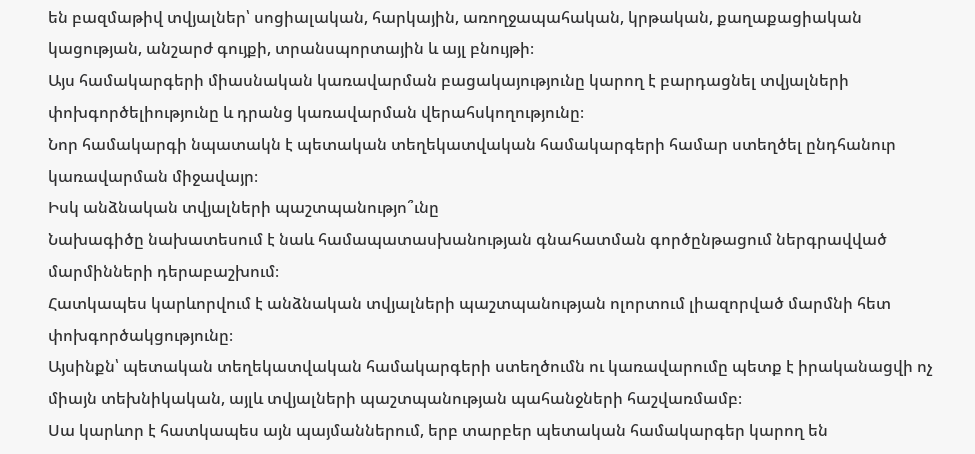են բազմաթիվ տվյալներ՝ սոցիալական, հարկային, առողջապահական, կրթական, քաղաքացիական կացության, անշարժ գույքի, տրանսպորտային և այլ բնույթի։
Այս համակարգերի միասնական կառավարման բացակայությունը կարող է բարդացնել տվյալների փոխգործելիությունը և դրանց կառավարման վերահսկողությունը։
Նոր համակարգի նպատակն է պետական տեղեկատվական համակարգերի համար ստեղծել ընդհանուր կառավարման միջավայր։
Իսկ անձնական տվյալների պաշտպանությո՞ւնը
Նախագիծը նախատեսում է նաև համապատասխանության գնահատման գործընթացում ներգրավված մարմինների դերաբաշխում։
Հատկապես կարևորվում է անձնական տվյալների պաշտպանության ոլորտում լիազորված մարմնի հետ փոխգործակցությունը։
Այսինքն՝ պետական տեղեկատվական համակարգերի ստեղծումն ու կառավարումը պետք է իրականացվի ոչ միայն տեխնիկական, այլև տվյալների պաշտպանության պահանջների հաշվառմամբ։
Սա կարևոր է հատկապես այն պայմաններում, երբ տարբեր պետական համակարգեր կարող են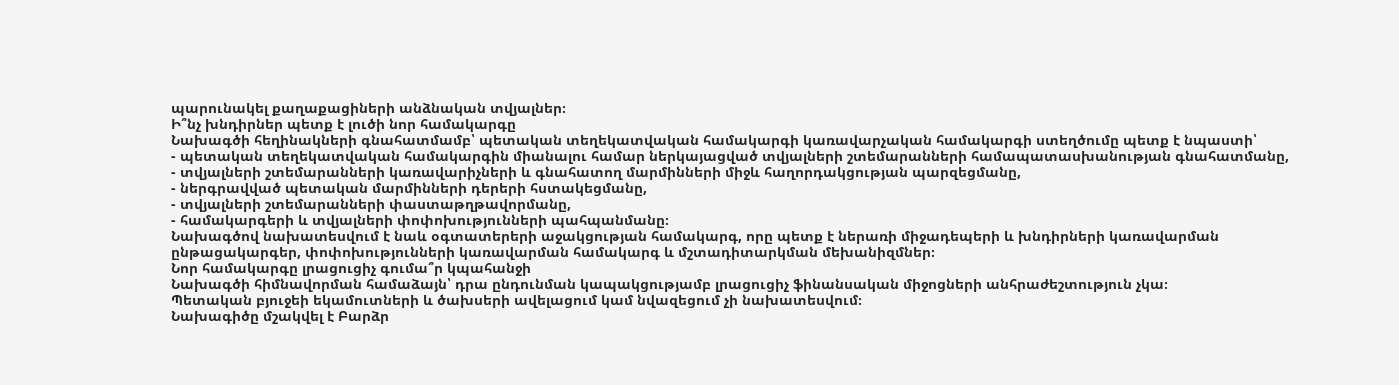պարունակել քաղաքացիների անձնական տվյալներ։
Ի՞նչ խնդիրներ պետք է լուծի նոր համակարգը
Նախագծի հեղինակների գնահատմամբ՝ պետական տեղեկատվական համակարգի կառավարչական համակարգի ստեղծումը պետք է նպաստի՝
- պետական տեղեկատվական համակարգին միանալու համար ներկայացված տվյալների շտեմարանների համապատասխանության գնահատմանը,
- տվյալների շտեմարանների կառավարիչների և գնահատող մարմինների միջև հաղորդակցության պարզեցմանը,
- ներգրավված պետական մարմինների դերերի հստակեցմանը,
- տվյալների շտեմարանների փաստաթղթավորմանը,
- համակարգերի և տվյալների փոփոխությունների պահպանմանը։
Նախագծով նախատեսվում է նաև օգտատերերի աջակցության համակարգ, որը պետք է ներառի միջադեպերի և խնդիրների կառավարման ընթացակարգեր, փոփոխությունների կառավարման համակարգ և մշտադիտարկման մեխանիզմներ։
Նոր համակարգը լրացուցիչ գումա՞ր կպահանջի
Նախագծի հիմնավորման համաձայն՝ դրա ընդունման կապակցությամբ լրացուցիչ ֆինանսական միջոցների անհրաժեշտություն չկա։
Պետական բյուջեի եկամուտների և ծախսերի ավելացում կամ նվազեցում չի նախատեսվում։
Նախագիծը մշակվել է Բարձր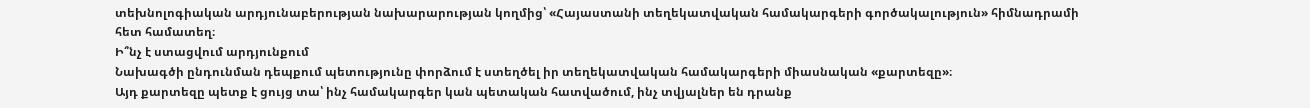տեխնոլոգիական արդյունաբերության նախարարության կողմից՝ «Հայաստանի տեղեկատվական համակարգերի գործակալություն» հիմնադրամի հետ համատեղ։
Ի՞նչ է ստացվում արդյունքում
Նախագծի ընդունման դեպքում պետությունը փորձում է ստեղծել իր տեղեկատվական համակարգերի միասնական «քարտեզը»։
Այդ քարտեզը պետք է ցույց տա՝ ինչ համակարգեր կան պետական հատվածում, ինչ տվյալներ են դրանք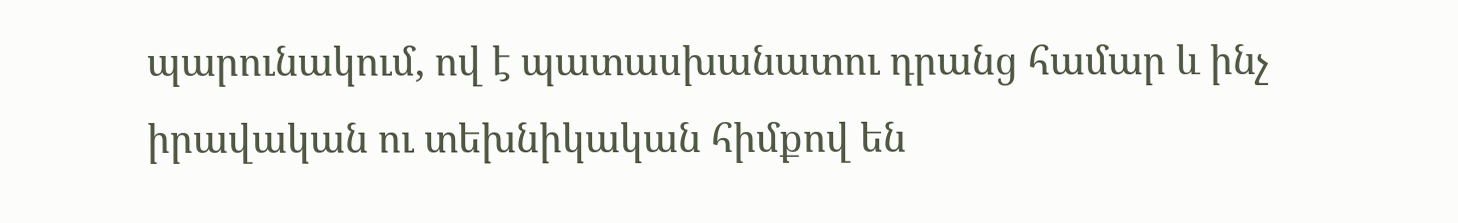պարունակում, ով է պատասխանատու դրանց համար և ինչ իրավական ու տեխնիկական հիմքով են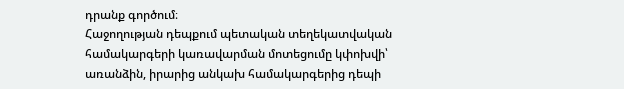դրանք գործում։
Հաջողության դեպքում պետական տեղեկատվական համակարգերի կառավարման մոտեցումը կփոխվի՝ առանձին, իրարից անկախ համակարգերից դեպի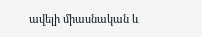ավելի միասնական և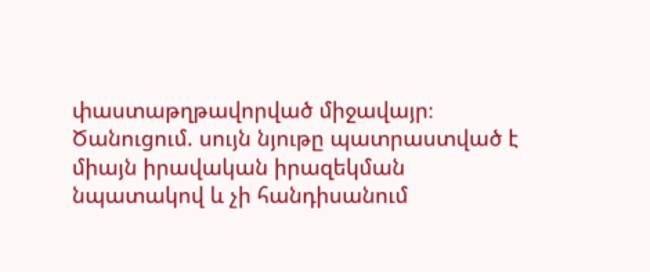փաստաթղթավորված միջավայր։
Ծանուցում. սույն նյութը պատրաստված է միայն իրավական իրազեկման նպատակով և չի հանդիսանում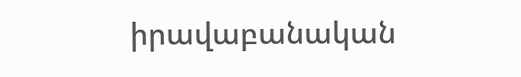իրավաբանական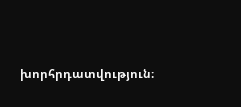խորհրդատվություն։